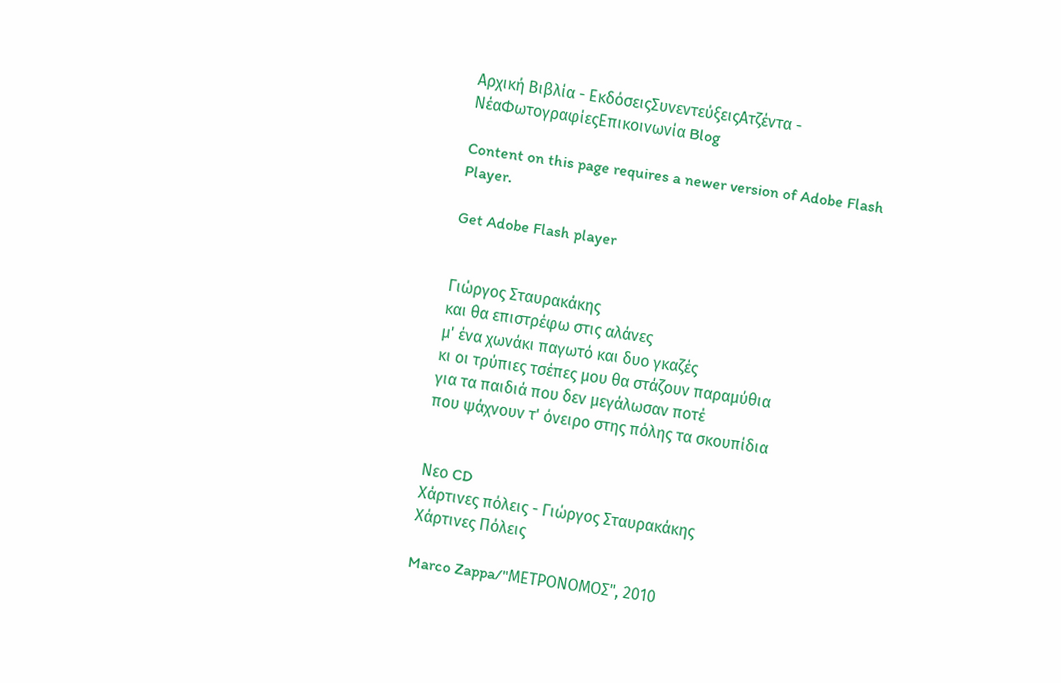Αρχική Βιβλία - ΕκδόσειςΣυνεντεύξειςΑτζέντα - ΝέαΦωτογραφίεςΕπικοινωνία Blog

Content on this page requires a newer version of Adobe Flash Player.

Get Adobe Flash player


Γιώργος Σταυρακάκης
και θα επιστρέφω στις αλάνες
μ' ένα χωνάκι παγωτό και δυο γκαζές
κι οι τρύπιες τσέπες μου θα στάζουν παραμύθια
για τα παιδιά που δεν μεγάλωσαν ποτέ
που ψάχνουν τ' όνειρο στης πόλης τα σκουπίδια


Νεο CD
Χάρτινες πόλεις - Γιώργος Σταυρακάκης
Χάρτινες Πόλεις

Marco Zappa/"ΜΕΤΡΟΝΟΜΟΣ", 2010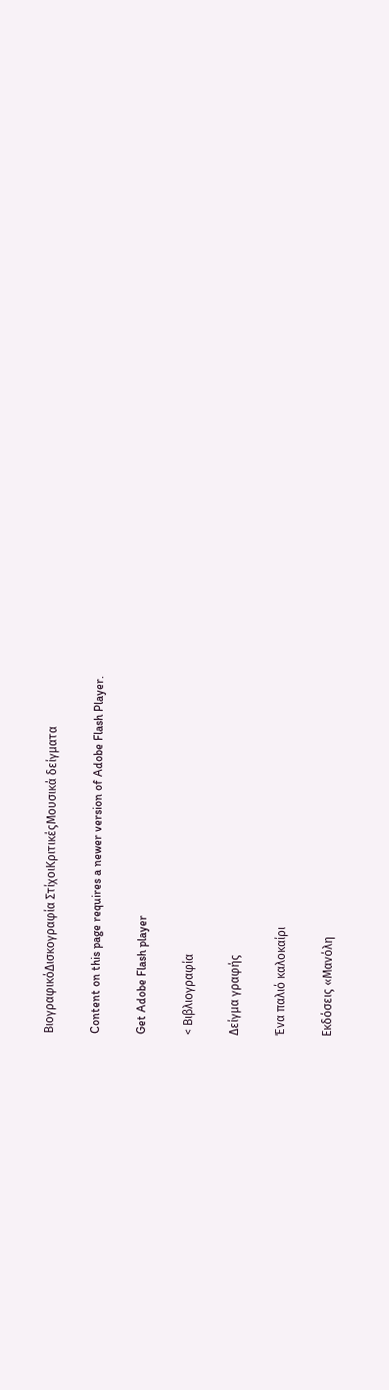ΒιογραφικόΔισκογραφία ΣτίχοιΚριτικέςΜουσικά δείγματα

Content on this page requires a newer version of Adobe Flash Player.

Get Adobe Flash player

< Βιβλιογραφία

Δείγμα γραφής

Ένα παλιό καλοκαίρι

Εκδόσεις «Μανόλη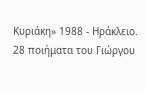Κυριάκη» 1988 - Ηράκλειο. 28 ποιήματα του Γιώργου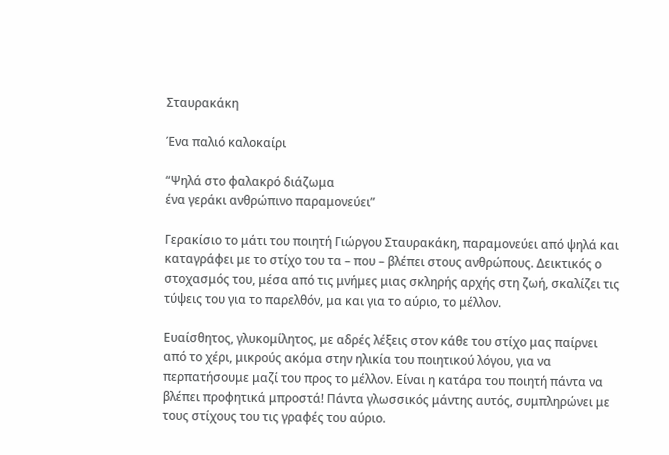Σταυρακάκη

Ένα παλιό καλοκαίρι

“Ψηλά στο φαλακρό διάζωμα
ένα γεράκι ανθρώπινο παραμονεύει”

Γερακίσιο το μάτι του ποιητή Γιώργου Σταυρακάκη, παραμονεύει από ψηλά και καταγράφει με το στίχο του τα – που – βλέπει στους ανθρώπους. Δεικτικός ο στοχασμός του, μέσα από τις μνήμες μιας σκληρής αρχής στη ζωή, σκαλίζει τις τύψεις του για το παρελθόν, μα και για το αύριο, το μέλλον.

Ευαίσθητος, γλυκομίλητος, με αδρές λέξεις στον κάθε του στίχο μας παίρνει από το χέρι, μικρούς ακόμα στην ηλικία του ποιητικού λόγου, για να περπατήσουμε μαζί του προς το μέλλον. Είναι η κατάρα του ποιητή πάντα να βλέπει προφητικά μπροστά! Πάντα γλωσσικός μάντης αυτός, συμπληρώνει με τους στίχους του τις γραφές του αύριο.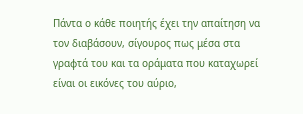Πάντα ο κάθε ποιητής έχει την απαίτηση να τον διαβάσουν, σίγουρος πως μέσα στα γραφτά του και τα οράματα που καταχωρεί είναι οι εικόνες του αύριο,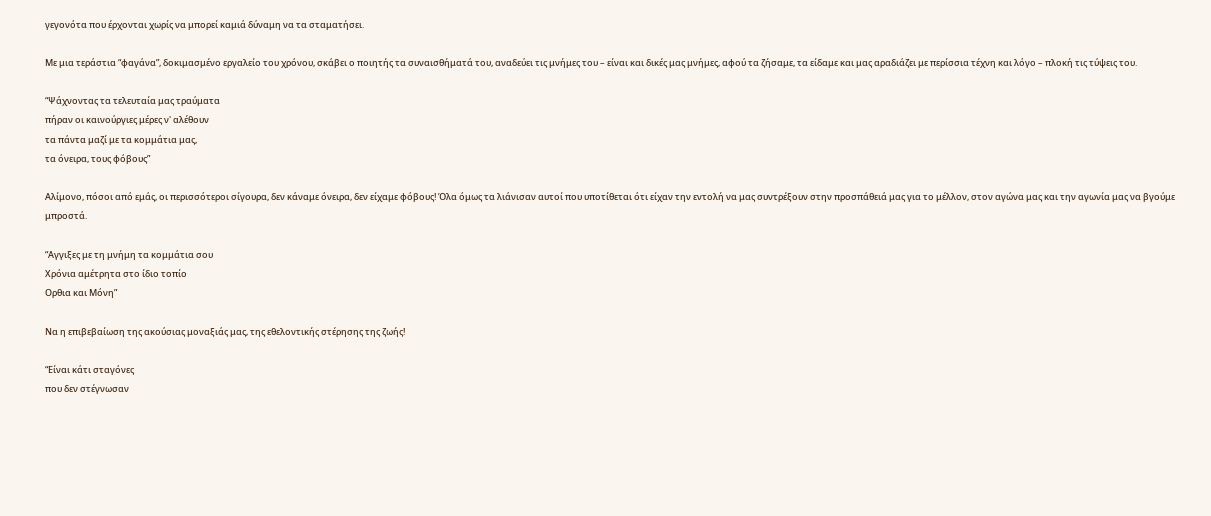γεγονότα που έρχονται χωρίς να μπορεί καμιά δύναμη να τα σταματήσει.

Με μια τεράστια “φαγάνα”, δοκιμασμένο εργαλείο του χρόνου, σκάβει ο ποιητής τα συναισθήματά του, αναδεύει τις μνήμες του – είναι και δικές μας μνήμες, αφού τα ζήσαμε, τα είδαμε και μας αραδιάζει με περίσσια τέχνη και λόγο – πλοκή τις τύψεις του.

“Ψάχνοντας τα τελευταία μας τραύματα
πήραν οι καινούργιες μέρες ν' αλέθουν
τα πάντα μαζί με τα κομμάτια μας,
τα όνειρα, τους φόβους”

Αλίμονο, πόσοι από εμάς, οι περισσότεροι σίγουρα, δεν κάναμε όνειρα, δεν είχαμε φόβους! Όλα όμως τα λιάνισαν αυτοί που υποτίθεται ότι είχαν την εντολή να μας συντρέξουν στην προσπάθειά μας για το μέλλον, στον αγώνα μας και την αγωνία μας να βγούμε μπροστά.

“Αγγιξες με τη μνήμη τα κομμάτια σου
Χρόνια αμέτρητα στο ίδιο τοπίο
Ορθια και Μόνη”

Να η επιβεβαίωση της ακούσιας μοναξιάς μας, της εθελοντικής στέρησης της ζωής!

“Είναι κάτι σταγόνες
που δεν στέγνωσαν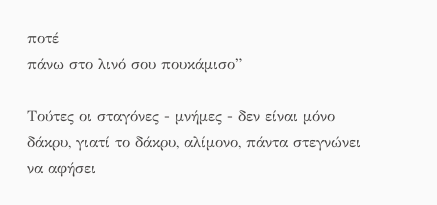ποτέ
πάνω στο λινό σου πουκάμισο”

Τούτες οι σταγόνες - μνήμες - δεν είναι μόνο δάκρυ, γιατί το δάκρυ, αλίμονο, πάντα στεγνώνει να αφήσει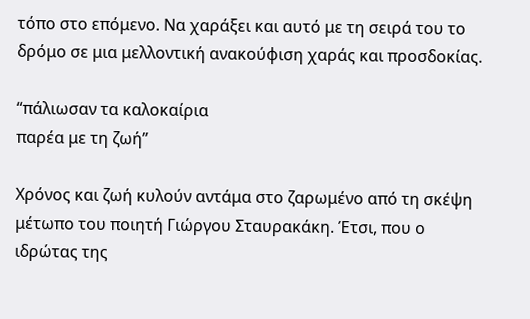τόπο στο επόμενο. Να χαράξει και αυτό με τη σειρά του το δρόμο σε μια μελλοντική ανακούφιση χαράς και προσδοκίας.

“πάλιωσαν τα καλοκαίρια
παρέα με τη ζωή”

Χρόνος και ζωή κυλούν αντάμα στο ζαρωμένο από τη σκέψη μέτωπο του ποιητή Γιώργου Σταυρακάκη. Έτσι, που ο ιδρώτας της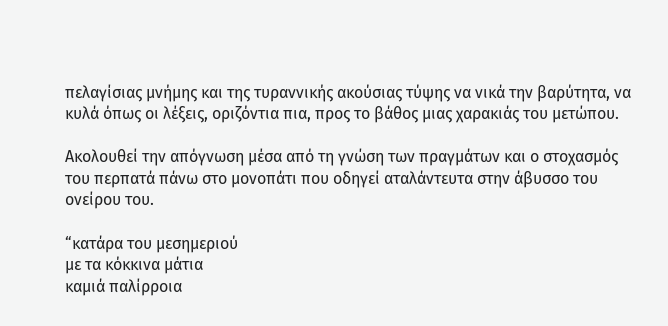πελαγίσιας μνήμης και της τυραννικής ακούσιας τύψης να νικά την βαρύτητα, να κυλά όπως οι λέξεις, οριζόντια πια, προς το βάθος μιας χαρακιάς του μετώπου.

Ακολουθεί την απόγνωση μέσα από τη γνώση των πραγμάτων και ο στοχασμός του περπατά πάνω στο μονοπάτι που οδηγεί αταλάντευτα στην άβυσσο του ονείρου του.

“κατάρα του μεσημεριού
με τα κόκκινα μάτια
καμιά παλίρροια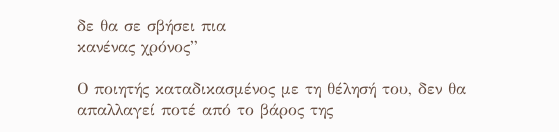δε θα σε σβήσει πια
κανένας χρόνος”

Ο ποιητής καταδικασμένος με τη θέλησή του, δεν θα απαλλαγεί ποτέ από το βάρος της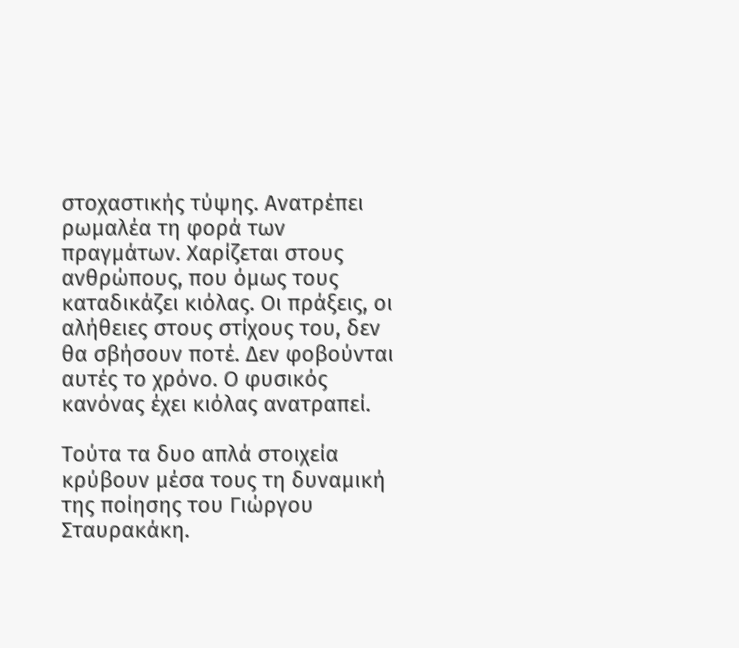στοχαστικής τύψης. Ανατρέπει ρωμαλέα τη φορά των πραγμάτων. Χαρίζεται στους ανθρώπους, που όμως τους καταδικάζει κιόλας. Οι πράξεις, οι αλήθειες στους στίχους του, δεν θα σβήσουν ποτέ. Δεν φοβούνται αυτές το χρόνο. Ο φυσικός κανόνας έχει κιόλας ανατραπεί.

Τούτα τα δυο απλά στοιχεία κρύβουν μέσα τους τη δυναμική της ποίησης του Γιώργου Σταυρακάκη.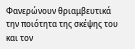Φανερώνουν θριαμβευτικά την ποιότητα της σκέψης του και τον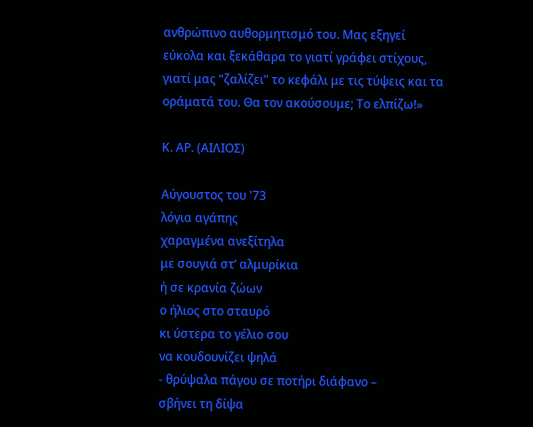ανθρώπινο αυθορμητισμό του. Μας εξηγεί εύκολα και ξεκάθαρα το γιατί γράφει στίχους, γιατί μας “ζαλίζει” το κεφάλι με τις τύψεις και τα οράματά του. Θα τον ακούσουμε; Το ελπίζω!»

Κ. ΑΡ. (ΑΙΛΙΟΣ)

Αύγουστος του '73
λόγια αγάπης
χαραγμένα ανεξίτηλα
με σουγιά στ’ αλμυρίκια
ή σε κρανία ζώων
ο ήλιος στο σταυρό
κι ύστερα το γέλιο σου
να κουδουνίζει ψηλά
- θρύψαλα πάγου σε ποτήρι διάφανο –
σβήνει τη δίψα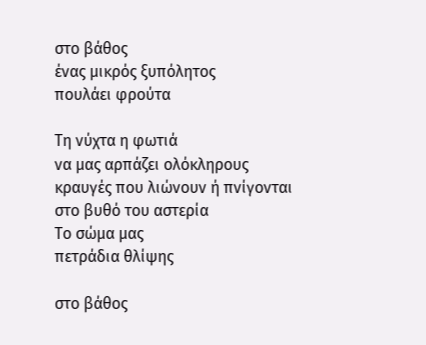στο βάθος
ένας μικρός ξυπόλητος
πουλάει φρούτα

Τη νύχτα η φωτιά
να μας αρπάζει ολόκληρους
κραυγές που λιώνουν ή πνίγονται
στο βυθό του αστερία
Το σώμα μας
πετράδια θλίψης

στο βάθος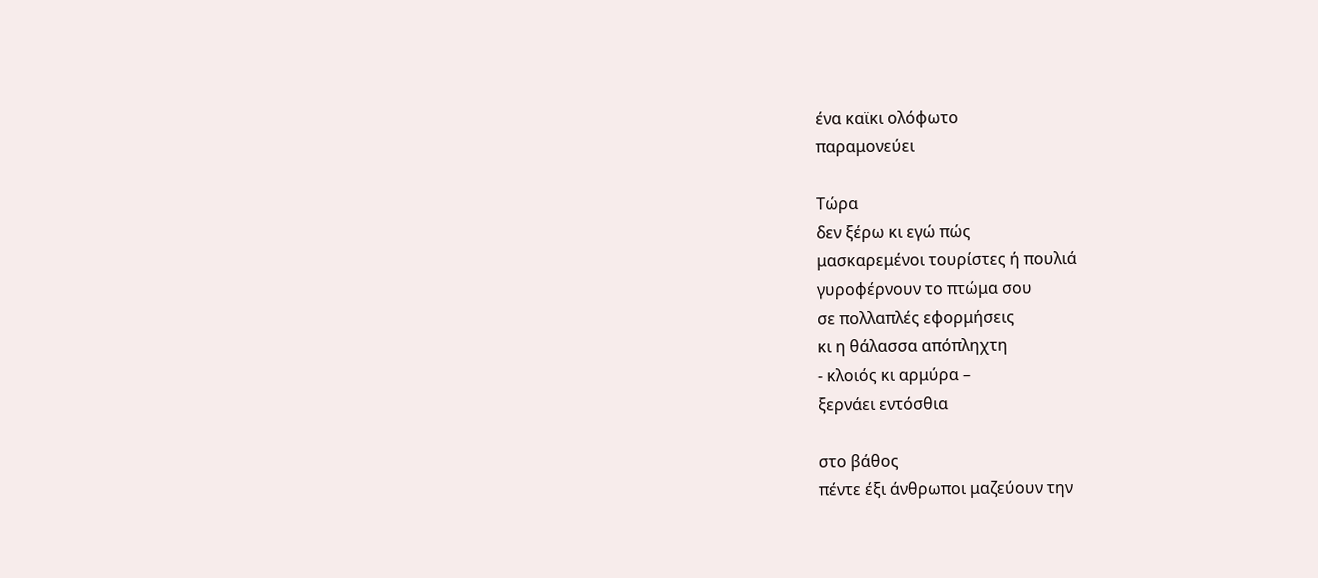ένα καϊκι ολόφωτο
παραμονεύει

Τώρα
δεν ξέρω κι εγώ πώς
μασκαρεμένοι τουρίστες ή πουλιά
γυροφέρνουν το πτώμα σου
σε πολλαπλές εφορμήσεις
κι η θάλασσα απόπληχτη
- κλοιός κι αρμύρα –
ξερνάει εντόσθια

στο βάθος
πέντε έξι άνθρωποι μαζεύουν την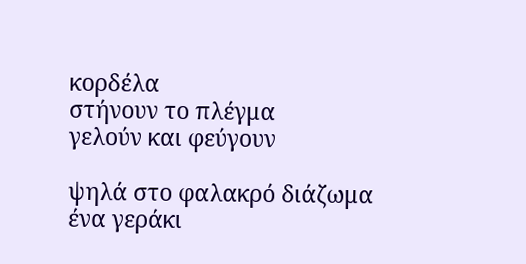κορδέλα
στήνουν το πλέγμα
γελούν και φεύγουν

ψηλά στο φαλακρό διάζωμα
ένα γεράκι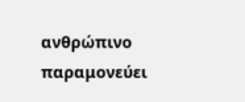ανθρώπινο παραμονεύει